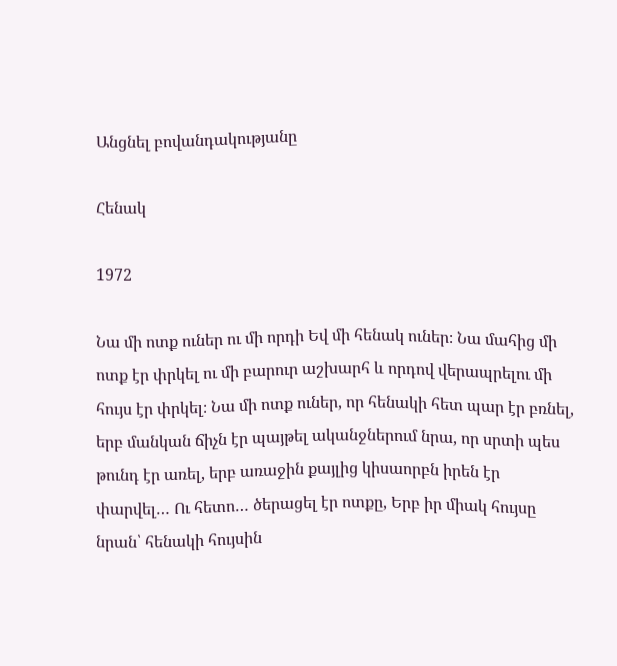Անցնել բովանդակությանը

Հենակ

1972

Նա մի ոտք ուներ ու մի որդի Եվ մի հենակ ուներ։ Նա մահից մի ոտք էր փրկել ու մի բարուր աշխարհ և որդով վերապրելու մի հույս էր փրկել։ Նա մի ոտք ուներ, որ հենակի հետ պար էր բռնել, երբ մանկան ճիչն էր պայթել ականջներում նրա, որ սրտի պես թունդ էր առել, երբ առաջին քայլից կիսաորբն իրեն էր փարվել… Ու հետո… ծերացել էր ոտքը, Երբ իր միակ հույսը նրան՝ հենակի հույսին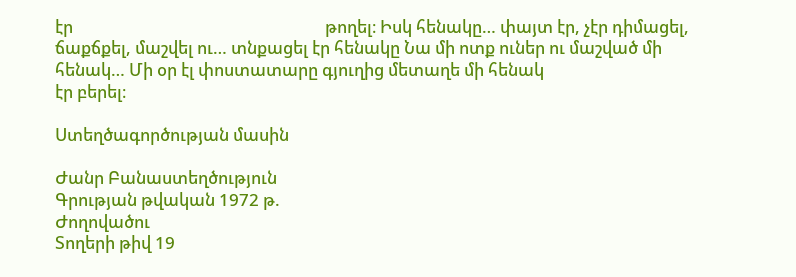էր                                                               թողել։ Իսկ հենակը… փայտ էր, չէր դիմացել, ճաքճքել, մաշվել ու… տնքացել էր հենակը Նա մի ոտք ուներ ու մաշված մի հենակ… Մի օր էլ փոստատարը գյուղից մետաղե մի հենակ                                                               էր բերել։

Ստեղծագործության մասին

Ժանր Բանաստեղծություն
Գրության թվական 1972 թ.
Ժողովածու
Տողերի թիվ 19